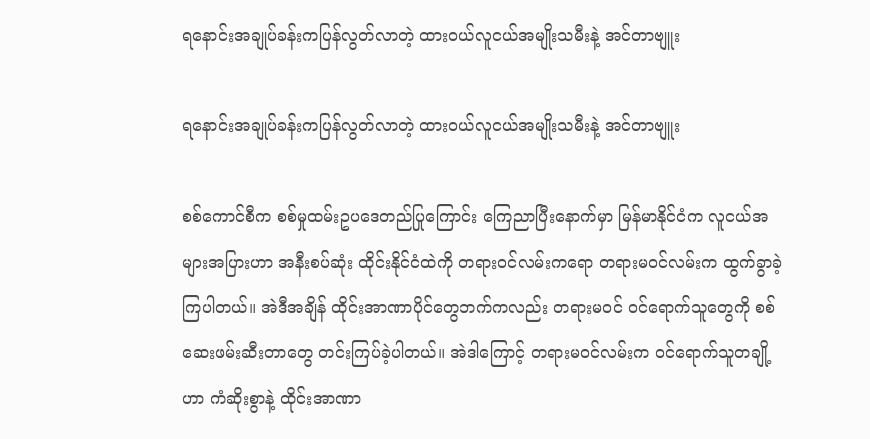ရနောင်းအချုပ်ခန်းကပြန်လွတ်လာတဲ့ ထားဝယ်လူငယ်အမျိုးသမီးနဲ့ အင်တာဗျူး

ရနောင်းအချုပ်ခန်းကပြန်လွတ်လာတဲ့ ထားဝယ်လူငယ်အမျိုးသမီးနဲ့ အင်တာဗျူး

စစ်ကောင်စီက စစ်မှုထမ်းဥပ‌ဒေတည်ပြုကြောင်း ကြေညာပြီး‌နောက်မှာ မြန်မာနိုင်ငံက လူငယ်အများအပြားဟာ အနီးစပ်ဆုံး ထိုင်းနိုင်ငံထဲကို တရားဝင်လမ်းကရော တရားမဝင်လမ်းက ထွက်ခွာခဲ့ကြပါတယ်။ အဲဒီအချိန် ထိုင်းအာဏာပိုင်တွေဘက်ကလည်း တရားမဝင် ဝင်ရောက်သူတွေကို စစ်ဆေးဖမ်းဆီးတာတွေ တင်းကြပ်ခဲ့ပါတယ်။ အဲဒါကြောင့် တရားမဝင်လမ်းက ဝင်ရောက်သူတချို့ဟာ ကံဆိုးစွာနဲ့ ထိုင်းအာဏာ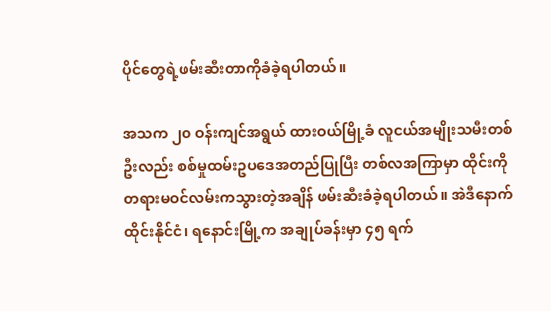ပိုင်တွေရဲ့ဖမ်းဆီးတာကိုခံခဲ့ရပါတယ်။

အသက ၂၀ ဝန်းကျင်အရွယ် ထားဝယ်မြို့ခံ လူငယ်အမျိုးသမီးတစ်ဦးလည်း စစ်မှုထမ်းဥပဒေအတည်ပြုပြီး တစ်လအကြာမှာ ထိုင်းကိုတရားမဝင်လမ်းကသွားတဲ့အချိန် ဖမ်းဆီးခံခဲ့ရပါတယ်။ အဲဒီနောက် ထိုင်းနိုင်ငံ၊ ရနောင်းမြို့က အချုပ်ခန်းမှာ ၄၅ ရက်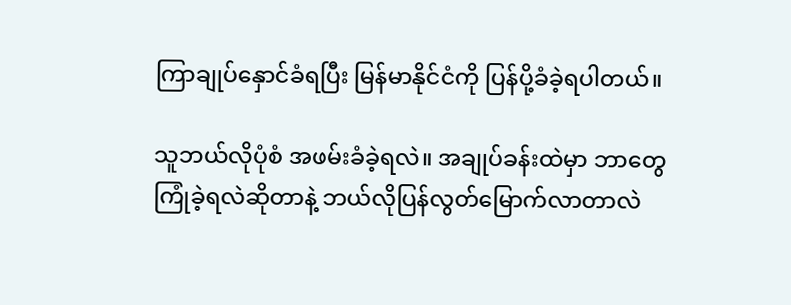ကြာချုပ်နှောင်ခံရပြီး မြန်မာနိုင်ငံကို ပြန်ပို့ခံခဲ့ရပါတယ်။

သူဘယ်လိုပုံစံ အဖမ်းခံခဲ့ရလဲ။ အချုပ်ခန်းထဲမှာ ဘာတွေကြုံခဲ့ရလဲဆိုတာနဲ့ ဘယ်လိုပြန်လွတ်မြောက်လာတာလဲ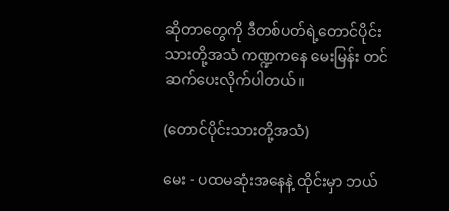ဆိုတာတွေကို ဒီတစ်ပတ်ရဲ့တောင်ပိုင်းသားတို့အသံ ကဏ္ဍကနေ မေးမြန်း တင်ဆက်ပေးလိုက်ပါတယ်။

(တောင်ပိုင်းသားတို့အသံ)

မေး - ပထမဆုံးအနေနဲ့ ထိုင်းမှာ ဘယ်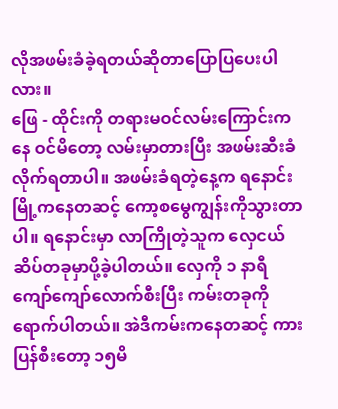လိုအဖမ်းခံခဲ့ရတယ်ဆိုတာပြောပြပေးပါလား။
ဖြေ - ထိုင်းကို တရားမဝင်လမ်းကြောင်းကနေ ဝင်မိတော့ လမ်းမှာတားပြီး အဖမ်းဆီးခံလိုက်ရတာပါ။ အဖမ်းခံရတဲ့နေ့က ရနောင်းမြို့ကနေတဆင့် ကော့စမွေကျွန်းကိုသွားတာပါ။ ရနောင်းမှာ လာကြိုတဲ့သူက လှေငယ်ဆိပ်တခုမှာပို့ခဲ့ပါတယ်။ လှေကို ၁ နာရီကျော်ကျော်လောက်စီးပြီး ကမ်းတခုကို ရောက်ပါတယ်။ အဲဒီကမ်းကနေတဆင့် ကားပြန်စီးတော့ ၁၅မိ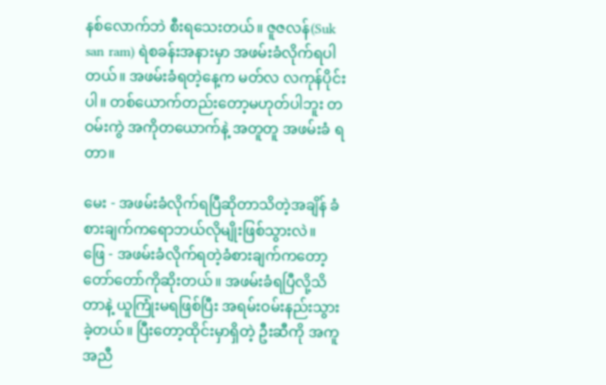နစ်လောက်ဘဲ စီးရသေးတယ်။ ဇူဇလန်(Suk san ram) ရဲစခန်းအနားမှာ အဖမ်းခံလိုက်ရပါတယ်။ အဖမ်းခံရတဲ့နေ့က မတ်လ လကုန်ပိုင်းပါ။ တစ်ယောက်တည်းတော့မဟုတ်ပါဘူး တဝမ်းကွဲ အကိုတယောက်နဲ့ အတူတူ အဖမ်းခံ ရတာ။

မေး - အဖမ်းခံလိုက်ရပြီဆိုတာသိတဲ့အချိန် ခံစားချက်ကရောဘယ်လိုမျိုးဖြစ်သွားလဲ။
ဖြေ - အဖမ်းခံလိုက်ရတဲ့ခံစားချက်ကတော့ တော်တော်ကိုဆိုးတယ်။ အဖမ်းခံရပြီလို့သိတာနဲ့ ယူကြုံးမရဖြစ်ပြီး အရမ်းဝမ်းနည်းသွားခဲ့တယ်။ ပြီးတော့ထိုင်းမှာရှိတဲ့ ဦးဆီကို အကူအညီ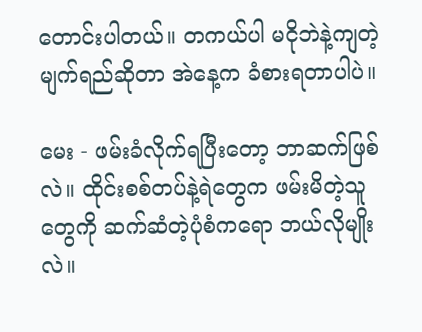တောင်းပါတယ်။ တကယ်ပါ မငိုဘဲနဲ့ကျတဲ့မျက်ရည်ဆိုတာ အဲနေ့က ခံစားရတာပါပဲ။

မေး - ဖမ်းခံလိုက်ရပြီးတော့ ဘာဆက်ဖြစ်လဲ။ ထိုင်းစစ်တပ်နဲ့ရဲတွေက ဖမ်းမိတဲ့သူတွေကို ဆက်ဆံတဲ့ပုံစံကရော ဘယ်လိုမျိုးလဲ။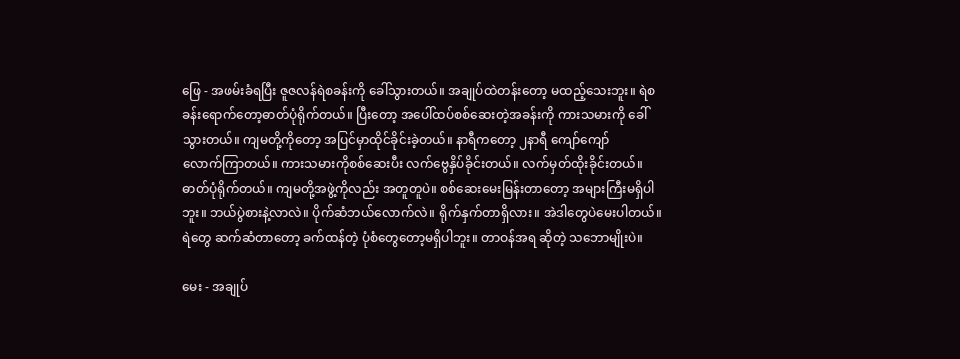ဖြေ - အဖမ်းခံရပြီး ဇူဇလန်ရဲစခန်းကို ခေါ်သွားတယ်။ အချုပ်ထဲတန်းတော့ မထည့်သေးဘူး။ ရဲစခန်းရောက်တော့ဓာတ်ပုံရိုက်တယ်။ ပြီးတော့ အပေါ်ထပ်စစ်ဆေးတဲ့အခန်းကို ကားသမားကို ခေါ်သွားတယ်။ ကျမတို့ကိုတော့ အပြင်မှာထိုင်ခိုင်းခဲ့တယ်။ နာရီကတော့ ၂နာရီ ကျော်ကျော်
လောက်ကြာတယ်။ ကားသမားကိုစစ်ဆေးပီး လက်ဗွေနှိပ်ခိုင်းတယ်။ လက်မှတ်ထိုးခိုင်းတယ်။ ဓာတ်ပုံရိုက်တယ်။ ကျမတို့အဖွဲ့ကိုလည်း အတူတူပဲ။ စစ်ဆေးမေးမြန်းတာတော့ အများကြီးမရှိပါဘူး။ ဘယ်ပွဲစားနဲ့လာလဲ။ ပိုက်ဆံဘယ်လောက်လဲ။ ရိုက်နှက်တာရှိလား။ အဲဒါတွေပဲမေးပါတယ်။ ရဲတွေ ဆက်ဆံတာတော့ ခက်ထန်တဲ့ ပုံစံတွေတော့မရှိပါဘူး။ တာဝန်အရ ဆိုတဲ့ သဘောမျိုးပဲ။

မေး - အချုပ်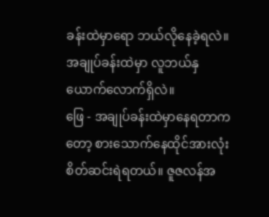ခန်းထဲမှာရော ဘယ်လိုနေခဲ့ရလဲ။ အချုပ်ခန်းထဲမှာ လူဘယ်နှယောက်‌လောက်ရှိလဲ။
ဖြေ - အချုပ်ခန်းထဲမှာနေရတာကတော့ စားသောက်နေထိုင်အားလုံး စိတ်ဆင်းရဲရတယ်။ ဇူဇလန်အ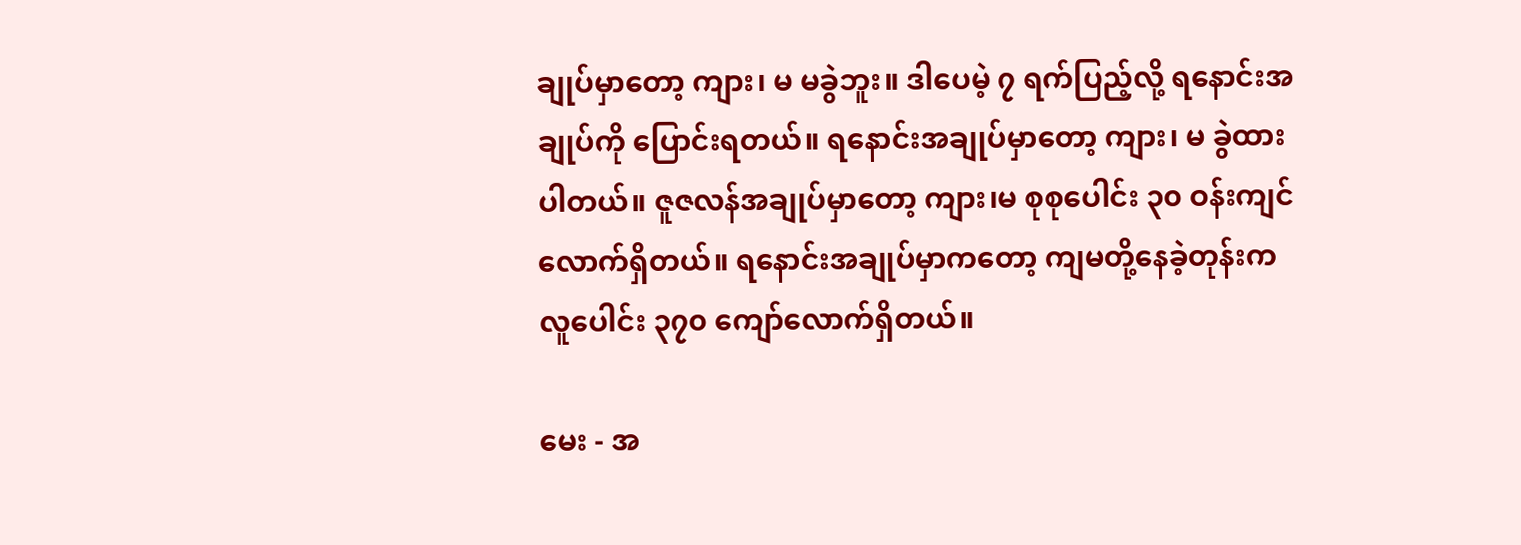ချုပ်မှာတော့ ကျား၊ မ မခွဲဘူး။ ဒါပေမဲ့ ၇ ရက်ပြည့်လို့ ရနောင်းအချုပ်ကို ပြောင်းရတယ်။ ရနောင်းအချုပ်မှာတော့ ကျား၊ မ ခွဲထားပါတယ်။ ဇူဇလန်အချုပ်မှာတော့ ကျား၊မ စုစုပေါင်း ၃၀ ဝန်းကျင်လောက်ရှိတယ်။ ရနောင်းအချုပ်မှာကတော့ ကျမတို့နေခဲ့တုန်းကလူပေါင်း ၃၇၀ ကျော်လောက်ရှိတယ်။

မေး - အ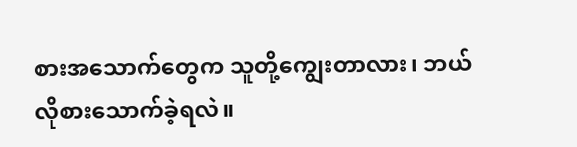စားအသောက်တွေက သူတို့ကျွေးတာလား၊ ဘယ်လိုစားသောက်ခဲ့ရလဲ။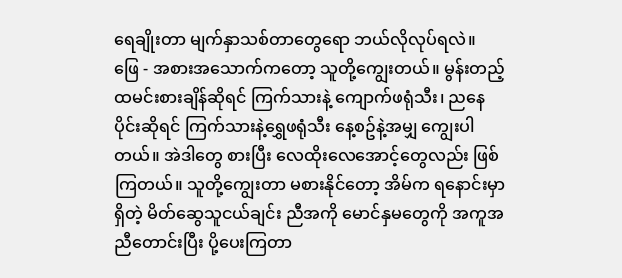ရေချိုးတာ မျက်နှာသစ်တာတွေရော ဘယ်လိုလုပ်ရလဲ။
ဖြေ - အစားအသောက်ကတော့ သူတို့ကျွေးတယ်။ မွန်းတည့် ထမင်းစားချိန်ဆိုရင် ကြက်သားနဲ့ ကျောက်ဖရုံသီး၊ ညနေပိုင်းဆိုရင် ကြက်သားနဲ့ရွှေဖရုံသီး နေ့စဥ်နဲ့အမျှ ကျွေးပါတယ်။ အဲဒါတွေ စားပြီး လေထိုးလေအောင့်တွေလည်း ဖြစ်ကြတယ်။ သူတို့ကျွေးတာ မစားနိုင်တော့ အိမ်က ရနောင်းမှာရှိတဲ့ မိတ်ဆွေသူငယ်ချင်း ညီအကို မောင်နှမတွေကို အကူအညီတောင်းပြီး ပို့ပေးကြတာ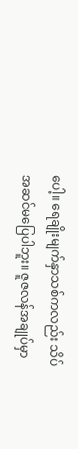ပေါ့။ ရေချိုးမျက်နှာသစ်ကလည်း သိပ်အဆင်မပြေပါဘူး။ ဇူဇလန်အချုပ်မှာ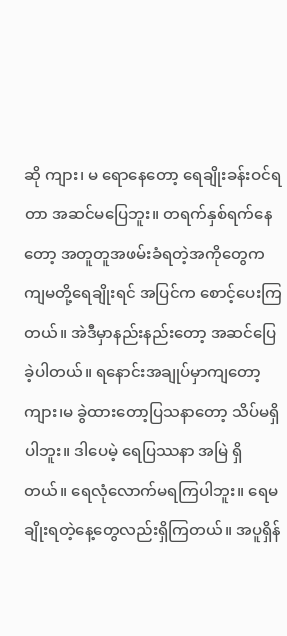ဆို ကျား၊ မ ရောနေတော့ ရေချိုးခန်းဝင်ရတာ အဆင်မပြေဘူး။ တရက်နှစ်ရက်နေတော့ အတူတူအဖမ်းခံရတဲ့အကိုတွေက ကျမတို့ရေချိုးရင် အပြင်က စောင့်ပေးကြတယ်။ အဲဒီမှာနည်းနည်းတော့ အဆင်ပြေခဲ့ပါတယ်။ ရနောင်းအချုပ်မှာကျတော့ ကျား၊မ ခွဲထားတော့ပြသနာတော့ သိပ်မရှိပါဘူး။ ဒါပေမဲ့ ရေပြဿနာ အမြဲ ရှိတယ်။ ရေလုံလောက်မရကြပါဘူး။ ရေမချိုးရတဲ့နေ့တွေလည်းရှိကြတယ်။ အပူရှိန်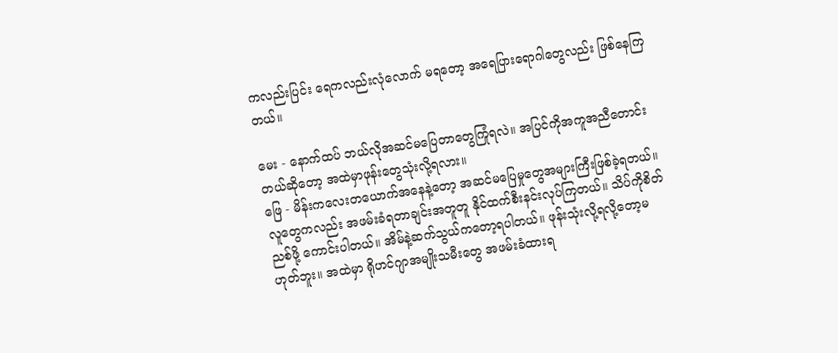ကလည်းပြင်း ရေကလည်းလုံလောက် မရတော့ အရေပြားရောဂါတွေလည်း ဖြစ်နေကြတယ်။

မေး - နောက်ထပ် ဘယ်လိုအဆင်မပြေတာတွေကြုံရလဲ။ အပြင်ကိုအကူအညီတောင်းတယ်ဆိုတော့ အထဲမှာဖုန်းတွေသုံးလို့ရလား။
ဖြေ - မိန်းကလေးတယောက်အနေနဲ့တော့ အဆင်မပြေမှုတွေအများကြီးဖြစ်ခဲ့ရတယ်။ လူတွေကလည်း အဖမ်းခံရတာချင်းအတူတူ နိုင်ထက်စီးနင်းလုပ်ကြတယ်။ သိပ်ကိုစိတ်ညစ်ဖို့ ကောင်းပါတယ်။ အိမ်နဲ့ဆက်သွယ်ကတော့ရပါတယ်။ ဖုန်းသုံးလို့ရလို့တော့မဟုတ်ဘူး။ အထဲမှာ ရိုဟင်ဂျာအမျိုးသမီးတွေ အဖမ်းခံထားရ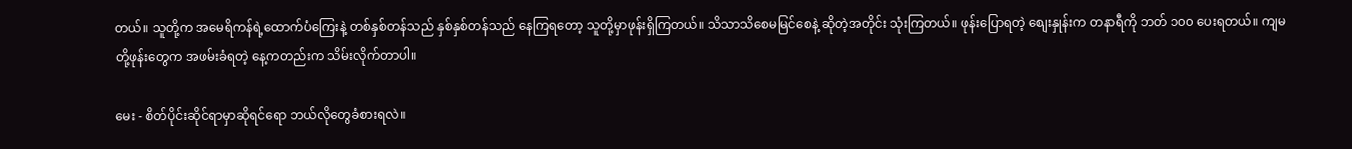တယ်။ သူတို့က အမေရိကန်ရဲ့ထောက်ပံကြေးနဲ့ တစ်နှစ်တန်သည် နှစ်နှစ်တန်သည် နေကြရတော့ သူတို့မှာဖုန်းရှိကြတယ်။ သိသာသိစေမမြင်စေနဲ့ ဆိုတဲ့အတိုင်း သုံးကြတယ်။ ဖုန်းပြောရတဲ့ စျေးနှုန်းက တနာရီကို ဘတ် ၁၀၀ ပေးရတယ်။ ကျမတို့ဖုန်းတွေက အဖမ်းခံရတဲ့ နေ့ကတည်းက သိမ်းလိုက်တာပါ။

မေး - စိတ်ပိုင်းဆိုင်ရာမှာဆိုရင်ရော ဘယ်လိုတွေခံစားရလဲ။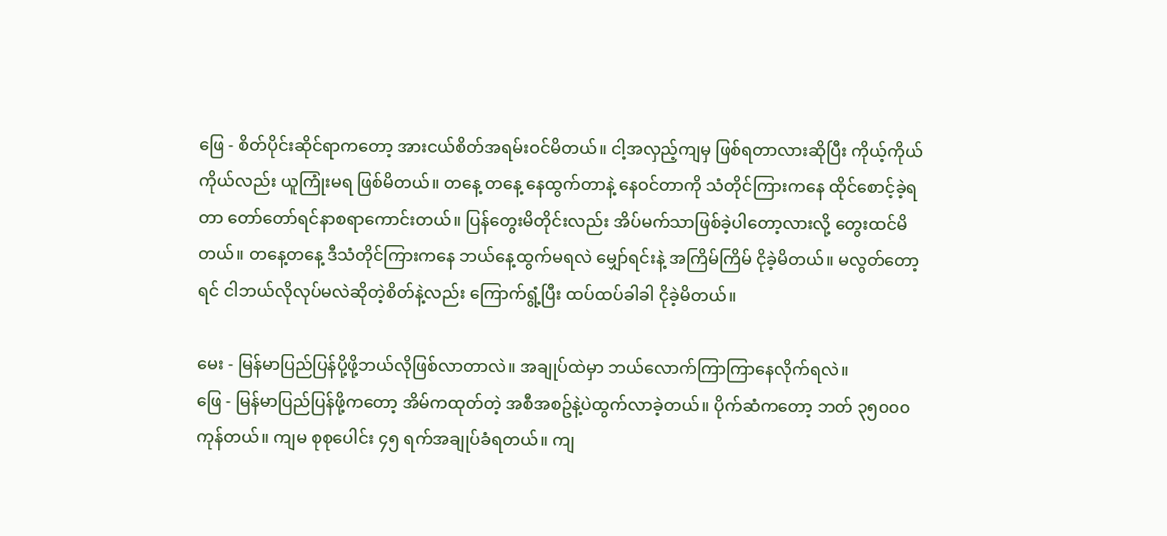ဖြေ - စိတ်ပိုင်းဆိုင်ရာကတော့ အားငယ်စိတ်အရမ်းဝင်မိတယ်။ ငါ့အလှည့်ကျမှ ဖြစ်ရတာလားဆိုပြီး ကိုယ့်ကိုယ်ကိုယ်လည်း ယူကြုံးမရ ဖြစ်မိတယ်။ တနေ့ တနေ့ နေထွက်တာနဲ့ နေဝင်တာကို သံတိုင်ကြားကနေ ထိုင်စောင့်ခဲ့ရတာ တော်တော်ရင်နာစရာကောင်းတယ်။ ပြန်တွေးမိတိုင်းလည်း အိပ်မက်သာဖြစ်ခဲ့ပါတော့လားလို့ တွေးထင်မိတယ်။ တနေ့တနေ့ ဒီသံတိုင်ကြားကနေ ဘယ်နေ့ထွက်မရလဲ မျှော်ရင်းနဲ့ အကြိမ်ကြိမ် ငိုခဲ့မိတယ်။ မလွတ်တော့ရင် ငါဘယ်လိုလုပ်မလဲဆိုတဲ့စိတ်နဲ့လည်း ကြောက်ရွံ့ပြီး ထပ်ထပ်ခါခါ ငိုခဲ့မိတယ်။

မေး - မြန်မာပြည်ပြန်ပို့ဖို့ဘယ်လိုဖြစ်လာတာလဲ။ အချုပ်ထဲမှာ ဘယ်လောက်ကြာကြာနေလိုက်ရလဲ။
ဖြေ - မြန်မာပြည်ပြန်ဖို့ကတော့ အိမ်ကထုတ်တဲ့ အစီအစဥ်နဲ့ပဲထွက်လာခဲ့တယ်။ ပိုက်ဆံကတော့ ဘတ် ၃၅၀၀၀ ကုန်တယ်။ ကျမ စုစုပေါင်း ၄၅ ရက်အချုပ်ခံရတယ်။ ကျ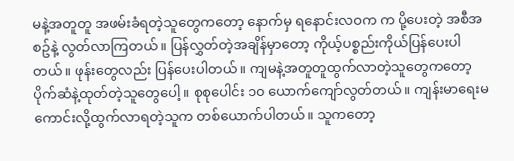မနဲ့အတူတူ အဖမ်းခံရတဲ့သူတွေကတော့ နောက်မှ ရနောင်းလဝက က ပို့ပေးတဲ့ အစီအစဥ်နဲ့ လွတ်လာကြတယ်။ ပြန်လွှတ်တဲ့အချိန်မှာတော့ ကိုယ့်ပစ္စည်းကိုယ်ပြန်ပေးပါတယ်။ ဖုန်းတွေလည်း ပြန်ပေးပါတယ်။ ကျမနဲ့အတူတူထွက်လာတဲ့သူတွေကတော့ ပိုက်ဆံနဲ့ထုတ်တဲ့သူတွေပေါ့။ စုစုပေါင်း ၁၀ ယောက်ကျော်လွတ်တယ်။ ကျန်းမာရေးမကောင်းလို့ထွက်လာရတဲ့သူက တစ်ယောက်ပါတယ်။ သူကတော့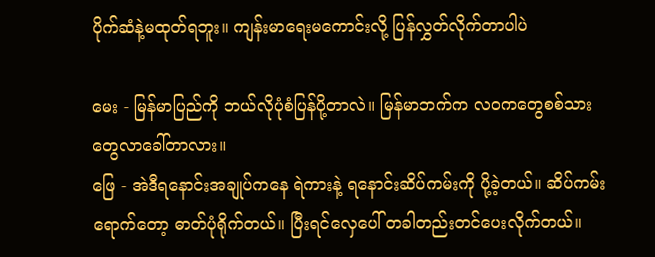ပိုက်ဆံနဲ့မထုတ်ရဘူး။ ကျန်းမာရေးမကောင်းလို့ ပြန်လွှတ်လိုက်တာပါပဲ

မေး - မြန်မာပြည်ကို ဘယ်လိုပုံစံပြန်ပို့တာလဲ။ မြန်မာဘက်က လဝကတွေစစ်သားတွေလာခေါ်တာလား။
ဖြေ - အဲဒီရနောင်းအချုပ်ကနေ ရဲကားနဲ့ ရနောင်းဆိပ်ကမ်းကို ပို့ခဲ့တယ်။ ဆိပ်ကမ်းရောက်တော့ ဓာတ်ပုံရိုက်တယ်။ ပြီးရင်လှေပေါ် တခါတည်းတင်ပေးလိုက်တယ်။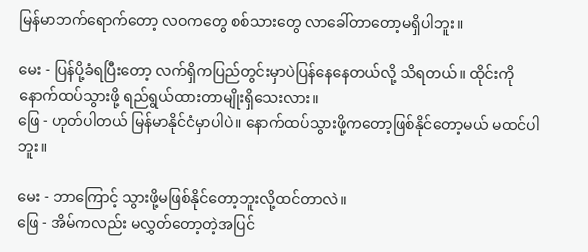မြန်မာဘက်ရောက်တော့ လဝကတွေ စစ်သားတွေ လာခေါ်တာတော့မရှိပါဘူး။

မေး - ပြန်ပို့ခံရပြီးတော့ လက်ရှိကပြည်တွင်းမှာပဲပြန်နေနေတယ်လို့ သိရတယ်။ ထိုင်းကို နောက်ထပ်သွားဖို့ ရည်ရွယ်ထားတာမျိုးရှိသေးလား။
ဖြေ - ဟုတ်ပါတယ် မြန်မာနိုင်ငံမှာပါပဲ။ နောက်ထပ်သွားဖို့ကတော့ဖြစ်နိုင်တော့မယ် မထင်ပါဘူး။

မေး - ဘာကြောင့် သွားဖို့မဖြစ်နိုင်တော့ဘူးလို့ထင်တာလဲ။
ဖြေ - အိမ်ကလည်း မလွှတ်တော့တဲ့အပြင်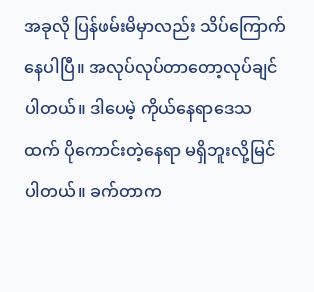အခုလို ပြန်ဖမ်းမိမှာလည်း သိပ်ကြောက်နေပါပြီ။ အလုပ်လုပ်တာတော့လုပ်ချင်ပါတယ်။ ဒါပေမဲ့ ကိုယ်နေရာဒေသ ထက် ပိုကောင်းတဲ့နေရာ မရှိဘူးလို့မြင်ပါတယ်။ ခက်တာက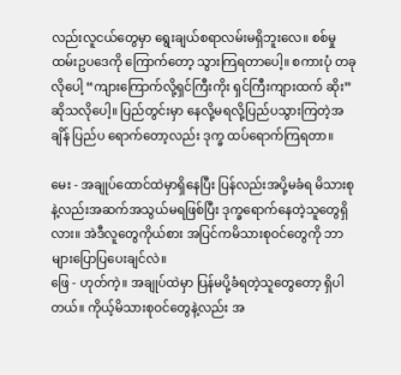လည်းလူငယ်တွေမှာ ရွေးချယ်စရာလမ်းမရှိဘူးလေ။ စစ်မှုထမ်းဥပဒေကို ကြောက်တော့ သွားကြရတာပေါ့။ စကားပုံ တခုလိုပေါ့ “ကျားကြောက်လို့ရှင်ကြီးကိုး ရှင်ကြီးကျားထက် ဆိုး” ဆိုသလိုပေါ့။ ပြည်တွင်းမှာ နေလို့မရလို့ပြည်ပသွားကြတဲ့အချိန် ပြည်ပ ရောက်တော့လည်း ဒုက္ခ ထပ်ရောက်ကြရတာ။

မေး - အချုပ်‌ထောင်ထဲမှာရှိနေပြီး ပြန်လည်းအပို့မခံရ မိသားစုနဲ့လည်းအဆက်အသွယ်မရဖြစ်ပြီး ဒုက္ခရောက်နေတဲ့သူတွေရှိလား။ အဲဒီလူတွေကိုယ်စား အပြင်ကမိသားစုဝင်တွေကို ဘာများပြောပြပေးချင်လဲ။
ဖြေ - ဟုတ်ကဲ့။ အချုပ်ထဲမှာ ပြန်မပို့ခံရတဲ့သူတွေတော့ ရှိပါတယ်။ ကိုယ့်မိသားစုဝင်တွေနဲ့လည်း အ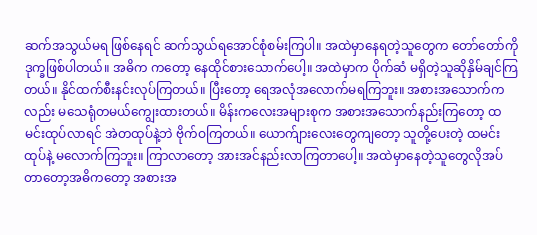ဆက်အသွယ်မရ ဖြစ်နေရင် ဆက်သွယ်ရအောင်စုံစမ်းကြပါ။ အထဲမှာနေရတဲ့သူတွေက တော်တော်ကို ဒုက္ခဖြစ်ပါတယ်။ အဓိက ကတော့ နေထိုင်စားသောက်ပေါ့။ အထဲမှာက ပိုက်ဆံ မရှိတဲ့သူဆိုနှိမ်ချင်ကြတယ်။ နိုင်ထက်စီးနင်းလုပ်ကြတယ်။ ပြီးတော့ ရေအလုံအလောက်မရကြဘူး။ အစားအသောက်ကလည်း မသေရုံတမယ်ကျွေးထားတယ်။ မိန်းကလေးအများစုက အစားအသောက်နည်းကြတော့ ထမင်းထုပ်လာရင် အဲတထုပ်နဲ့ဘဲ ဗိုက်ဝကြတယ်။ ယောက်ျားလေးတွေကျတော့ သူတို့ပေးတဲ့ ထမင်းထုပ်နဲ့ မလောက်ကြဘူး။ ကြာလာတော့ အားအင်နည်းလာကြတာပေါ့။ အထဲမှာနေတဲ့သူတွေလိုအပ်တာတော့အဓိကတော့ အစားအ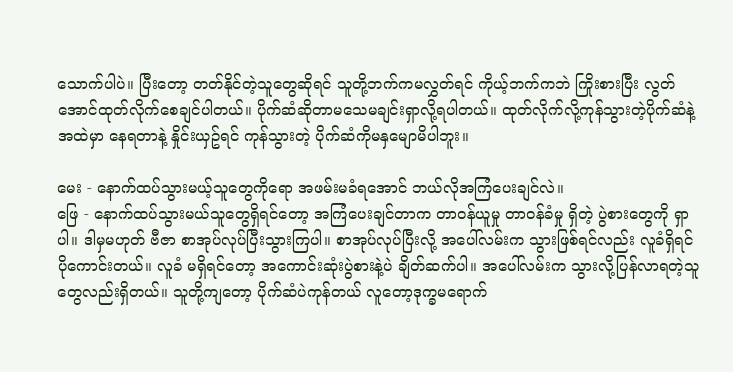သောက်ပါပဲ။ ပြီးတော့ တတ်နိုင်တဲ့သူတွေဆိုရင် သူတို့ဘက်ကမလွှတ်ရင် ကိုယ့်ဘက်ကဘဲ ကြိုးစားပြီး လွတ်အောင်ထုတ်လိုက်စေချင်ပါတယ်။ ပိုက်ဆံဆိုတာမသေမချင်းရှာလို့ရပါတယ်။ ထုတ်လိုက်လို့ကုန်သွားတဲ့ပိုက်ဆံနဲ့ အထဲမှာ နေရတာနဲ့ နှိုင်းယှဥ်ရင် ကုန်သွားတဲ့ ပိုက်ဆံကိုမနှမျောမိပါဘူး။

မေး - နောက်ထပ်သွားမယ့်သူတွေကိုရော အဖမ်းမခံရအောင် ဘယ်လိုအကြံပေးချင်လဲ။
ဖြေ - နောက်ထပ်သွားမယ်သူတွေရှိရင်တော့ အကြံပေးချင်တာက တာဝန်ယူမှု တာဝန်ခံမှု ရှိတဲ့ ပွဲစားတွေကို ရှာပါ။ ဒါမှမဟုတ် ဗီဇာ စာအုပ်လုပ်ပြီးသွားကြပါ။ စာအုပ်လုပ်ပြီးလို့ အပေါ်လမ်းက သွားဖြစ်ရင်လည်း လူခံရှိရင် ပိုကောင်းတယ်။ လူခံ မရှိရင်တော့ အကောင်းဆုံးပွဲစားနဲ့ပဲ ချိတ်ဆက်ပါ။ အပေါ်လမ်းက သွားလို့ပြန်လာရတဲ့သူတွေလည်းရှိတယ်။ သူတို့ကျတော့ ပိုက်ဆံပဲကုန်တယ် လူတော့ဒုက္ခမရောက်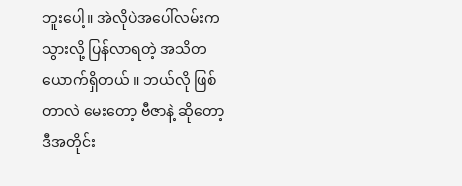ဘူးပေါ့။ အဲလိုပဲအပေါ်လမ်းကသွားလို့ ပြန်လာရတဲ့ အသိတယောက်ရှိတယ် ။ ဘယ်လို ဖြစ်တာလဲ မေးတော့ ဗီဇာနဲ့ ဆိုတော့ ဒီအတိုင်း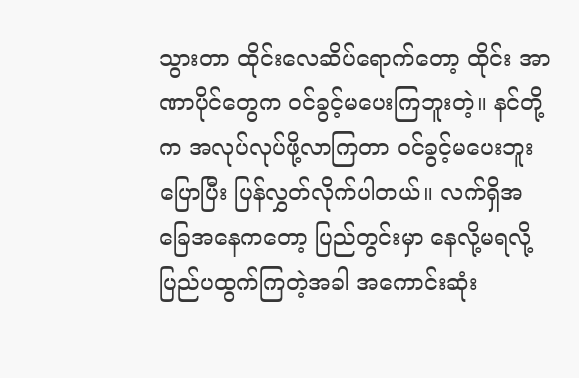သွားတာ ထိုင်းလေဆိပ်ရောက်တော့ ထိုင်း အာဏာပိုင်တွေက ဝင်ခွင့်မပေးကြဘူးတဲ့။ နင်တို့က အလုပ်လုပ်ဖို့လာကြတာ ဝင်ခွင့်မပေးဘူးပြောပြီး ပြန်လွှတ်လိုက်ပါတယ်။ လက်ရှိအခြေအနေကတော့ ပြည်တွင်းမှာ နေလို့မရလို့ ပြည်ပထွက်ကြတဲ့အခါ အကောင်းဆုံး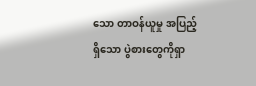သော တာဝန်ယူမှု အပြည့်ရှိသော ပွဲစားတွေကိုရှာ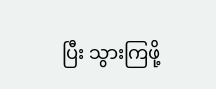ပြီး သွားကြဖို့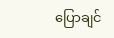ပြောချင်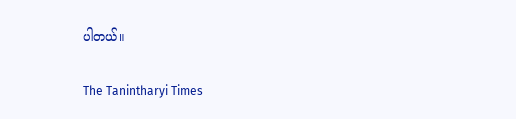ပါတယ်။

The Tanintharyi Times